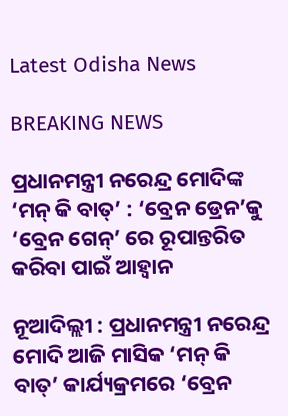Latest Odisha News

BREAKING NEWS

ପ୍ରଧାନମନ୍ତ୍ରୀ ନରେନ୍ଦ୍ର ମୋଦିଙ୍କ ‘ମନ୍ କି ବାତ୍’ : ‘ବ୍ରେନ ଡ୍ରେନ’କୁ ‘ବ୍ରେନ ଗେନ୍’ ରେ ରୂପାନ୍ତରିତ କରିବା ପାଇଁ ଆହ୍ୱାନ

ନୂଆଦିଲ୍ଲୀ : ପ୍ରଧାନମନ୍ତ୍ରୀ ନରେନ୍ଦ୍ର ମୋଦି ଆଜି ମାସିକ ‘ମନ୍ କି ବାତ୍’ କାର୍ଯ୍ୟକ୍ରମରେ ‘ବ୍ରେନ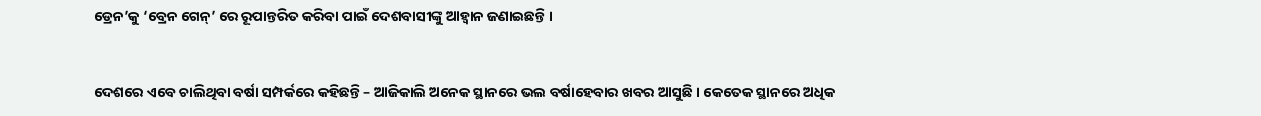ଡ୍ରେନ’କୁ ‘ବ୍ରେନ ଗେନ୍’ ରେ ରୂପାନ୍ତରିତ କରିବା ପାଇଁ ଦେଶବାସୀଙ୍କୁ ଆହ୍ୱାନ ଜଣାଇଛନ୍ତି ।


ଦେଶରେ ଏବେ ଚାଲିଥିବା ବର୍ଷା ସମ୍ପର୍କରେ କହିଛନ୍ତି – ଆଜିକାଲି ଅନେକ ସ୍ଥାନରେ ଭଲ ବର୍ଷାହେବାର ଖବର ଆସୁଛି । କେତେକ ସ୍ଥାନରେ ଅଧିକ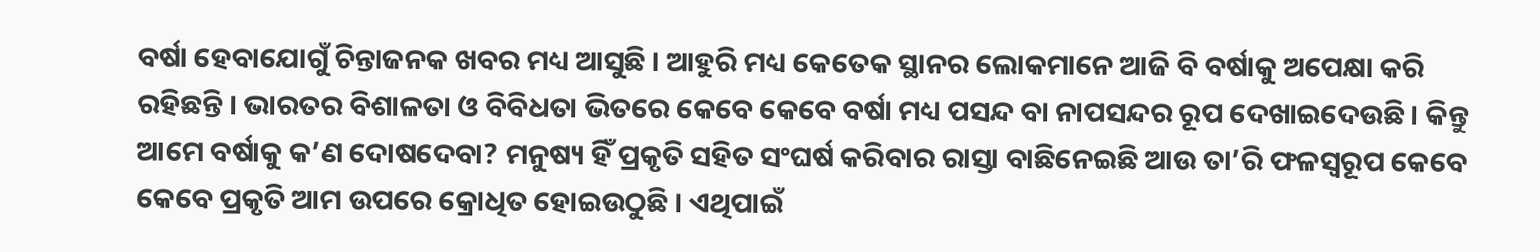ବର୍ଷା ହେବାଯୋଗୁଁ ଚିନ୍ତାଜନକ ଖବର ମଧ୍ୟ ଆସୁଛି । ଆହୁରି ମଧ୍ୟ କେତେକ ସ୍ଥାନର ଲୋକମାନେ ଆଜି ବି ବର୍ଷାକୁ ଅପେକ୍ଷା କରି ରହିଛନ୍ତି । ଭାରତର ବିଶାଳତା ଓ ବିବିଧତା ଭିତରେ କେବେ କେବେ ବର୍ଷା ମଧ୍ୟ ପସନ୍ଦ ବା ନାପସନ୍ଦର ରୂପ ଦେଖାଇଦେଉଛି । କିନ୍ତୁ ଆମେ ବର୍ଷାକୁ କ’ଣ ଦୋଷଦେବା? ମନୁଷ୍ୟ ହିଁ ପ୍ରକୃତି ସହିତ ସଂଘର୍ଷ କରିବାର ରାସ୍ତା ବାଛିନେଇଛି ଆଉ ତା’ରି ଫଳସ୍ୱରୂପ କେବେ କେବେ ପ୍ରକୃତି ଆମ ଉପରେ କ୍ରୋଧିତ ହୋଇଉଠୁଛି । ଏଥିପାଇଁ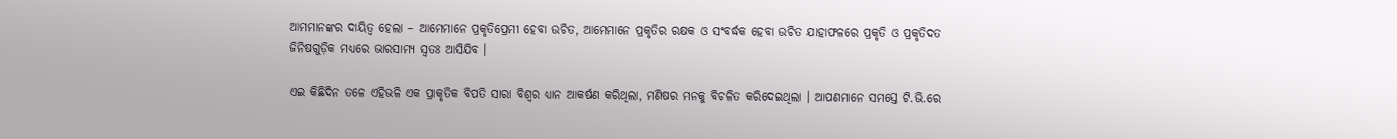ଆମମାନଙ୍କର ଦାୟିତ୍ୱ ହେଲା – ଆମେମାନେ ପ୍ରକୃତିପ୍ରେମୀ ହେବା ଉଚିତ, ଆମେମାନେ ପ୍ରକୃତିର ରକ୍ଷକ ଓ ସଂବର୍ଦ୍ଧକ ହେବା ଉଚିତ ଯାହାଫଳରେ ପ୍ରକୃତି ଓ ପ୍ରକୃତିଦତ ଜିନିଷଗୁଡ଼ିକ ମଧ୍ୟରେ ଭାରସାମ୍ୟ ସ୍ୱତଃ ଆସିଯିବ ।

ଏଇ କିଛିଦିନ ତଳେ ଏହିଭଳି ଏକ ପ୍ରାକୃତିକ ବିପତି ସାରା ବିଶ୍ୱର ଧ୍ୟାନ ଆକର୍ଷଣ କରିଥିଲା, ମଣିଷର ମନକୁ ବିଚଳିତ କରିଦେଇଥିଲା । ଆପଣମାନେ ସମସ୍ତେ ଟି.ଭି.ରେ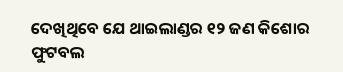ଦେଖିଥିବେ ଯେ ଥାଇଲାଣ୍ଡର ୧୨ ଜଣ କିଶୋର ଫୁଟବଲ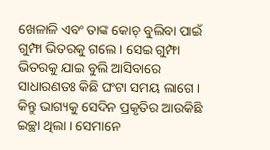ଖେଳାଳି ଏବଂ ତାଙ୍କ କୋଚ୍ ବୁଲିବା ପାଇଁ ଗୁମ୍ଫା ଭିତରକୁ ଗଲେ । ସେଇ ଗୁମ୍ଫା ଭିତରକୁ ଯାଇ ବୁଲି ଆସିବାରେ ସାଧାରଣତଃ କିଛି ଘଂଟା ସମୟ ଲାଗେ । କିନ୍ତୁ ଭାଗ୍ୟକୁ ସେଦିନ ପ୍ରକୃତିର ଆଉକିଛି ଇଚ୍ଛା ଥିଲା । ସେମାନେ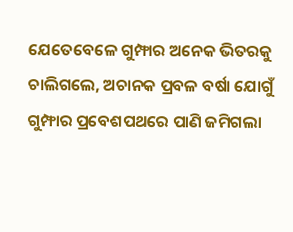ଯେତେବେଳେ ଗୁମ୍ଫାର ଅନେକ ଭିତରକୁ ଚାଲିଗଲେ, ଅଚାନକ ପ୍ରବଳ ବର୍ଷା ଯୋଗୁଁ ଗୁମ୍ଫାର ପ୍ରବେଶପଥରେ ପାଣି ଜମିଗଲା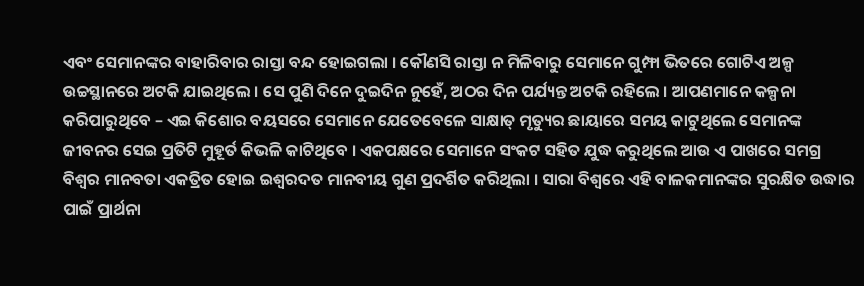ଏବଂ ସେମାନଙ୍କର ବାହାରିବାର ରାସ୍ତା ବନ୍ଦ ହୋଇଗଲା । କୌଣସି ରାସ୍ତା ନ ମିଳିବାରୁ ସେମାନେ ଗୁମ୍ଫା ଭିତରେ ଗୋଟିଏ ଅଳ୍ପ ଉଚ୍ଚସ୍ଥାନରେ ଅଟକି ଯାଇଥିଲେ । ସେ ପୁଣି ଦିନେ ଦୁଇଦିନ ନୁହେଁ, ଅଠର ଦିନ ପର୍ଯ୍ୟନ୍ତ ଅଟକି ରହିଲେ । ଆପଣମାନେ କଳ୍ପନା କରିପାରୁଥିବେ – ଏଇ କିଶୋର ବୟସରେ ସେମାନେ ଯେତେବେଳେ ସାକ୍ଷାତ୍ ମୃତ୍ୟୁର ଛାୟାରେ ସମୟ କାଟୁଥିଲେ ସେମାନଙ୍କ ଜୀବନର ସେଇ ପ୍ରତିଟି ମୁହୂର୍ତ କିଭଳି କାଟିଥିବେ । ଏକପକ୍ଷରେ ସେମାନେ ସଂକଟ ସହିତ ଯୁଦ୍ଧ କରୁଥିଲେ ଆଉ ଏ ପାଖରେ ସମଗ୍ର ବିଶ୍ୱର ମାନବତା ଏକତ୍ରିତ ହୋଇ ଇଶ୍ୱରଦତ ମାନବୀୟ ଗୁଣ ପ୍ରଦର୍ଶିତ କରିଥିଲା । ସାରା ବିଶ୍ୱରେ ଏହି ବାଳକମାନଙ୍କର ସୁରକ୍ଷିତ ଉଦ୍ଧାର ପାଇଁ ପ୍ରାର୍ଥନା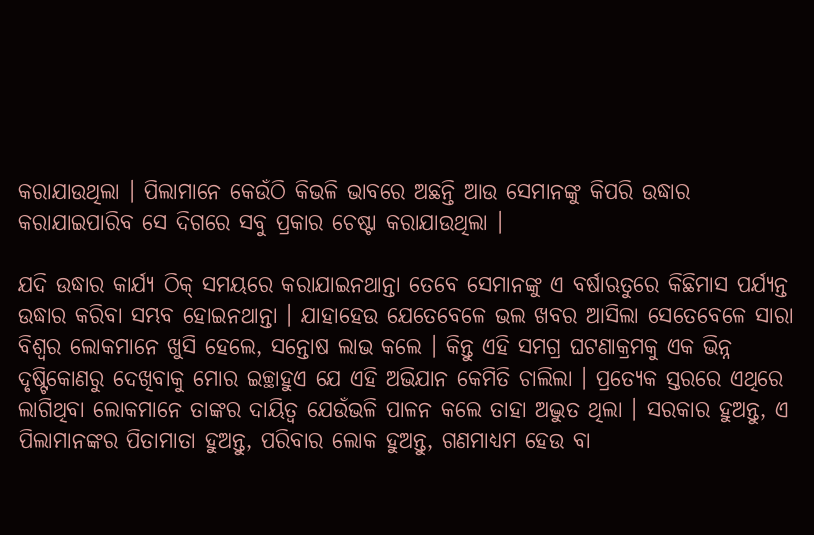କରାଯାଉଥିଲା । ପିଲାମାନେ କେଉଁଠି କିଭଳି ଭାବରେ ଅଛନ୍ତି ଆଉ ସେମାନଙ୍କୁ କିପରି ଉଦ୍ଧାର କରାଯାଇପାରିବ ସେ ଦିଗରେ ସବୁ ପ୍ରକାର ଚେଷ୍ଟା କରାଯାଉଥିଲା ।

ଯଦି ଉଦ୍ଧାର କାର୍ଯ୍ୟ ଠିକ୍ ସମୟରେ କରାଯାଇନଥାନ୍ତା ତେବେ ସେମାନଙ୍କୁ ଏ ବର୍ଷାଋତୁରେ କିଛିମାସ ପର୍ଯ୍ୟନ୍ତ ଉଦ୍ଧାର କରିବା ସମ୍ଭବ ହୋଇନଥାନ୍ତା । ଯାହାହେଉ ଯେତେବେଳେ ଭଲ ଖବର ଆସିଲା ସେତେବେଳେ ସାରା ବିଶ୍ୱର ଲୋକମାନେ ଖୁସି ହେଲେ, ସନ୍ତୋଷ ଲାଭ କଲେ । କିନ୍ତୁ ଏହି ସମଗ୍ର ଘଟଣାକ୍ରମକୁ ଏକ ଭିନ୍ନ ଦୃଷ୍ଟିକୋଣରୁ ଦେଖିବାକୁ ମୋର ଇଚ୍ଛାହୁଏ ଯେ ଏହି ଅଭିଯାନ କେମିତି ଚାଲିଲା । ପ୍ରତ୍ୟେକ ସ୍ତରରେ ଏଥିରେ ଲାଗିଥିବା ଲୋକମାନେ ତାଙ୍କର ଦାୟିତ୍ୱ ଯେଉଁଭଳି ପାଳନ କଲେ ତାହା ଅଦ୍ଭୁତ ଥିଲା । ସରକାର ହୁଅନ୍ତୁ, ଏ ପିଲାମାନଙ୍କର ପିତାମାତା ହୁଅନ୍ତୁ, ପରିବାର ଲୋକ ହୁଅନ୍ତୁ, ଗଣମାଧ୍ୟମ ହେଉ ବା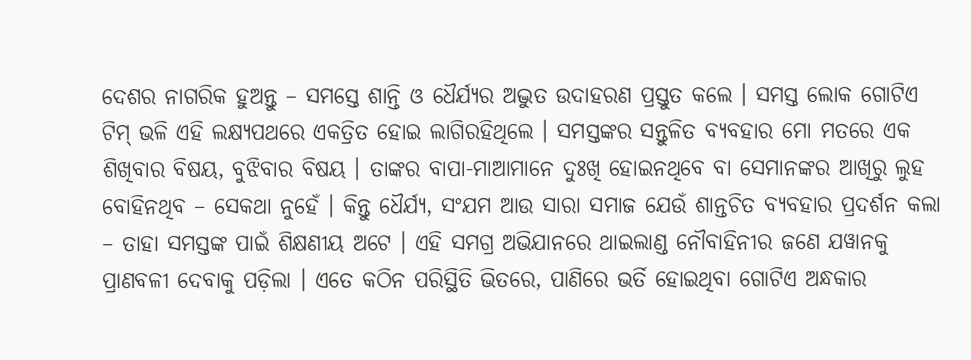ଦେଶର ନାଗରିକ ହୁଅନ୍ତୁ – ସମସ୍ତେ ଶାନ୍ତି ଓ ଧୈର୍ଯ୍ୟର ଅଦ୍ଭୁତ ଉଦାହରଣ ପ୍ରସ୍ତୁତ କଲେ । ସମସ୍ତ ଲୋକ ଗୋଟିଏ ଟିମ୍ ଭଳି ଏହି ଲକ୍ଷ୍ୟପଥରେ ଏକତ୍ରିତ ହୋଇ ଲାଗିରହିଥିଲେ । ସମସ୍ତଙ୍କର ସନ୍ତୁଳିତ ବ୍ୟବହାର ମୋ ମତରେ ଏକ ଶିଖିବାର ବିଷୟ, ବୁଝିବାର ବିଷୟ । ତାଙ୍କର ବାପା-ମାଆମାନେ ଦୁଃଖି ହୋଇନଥିବେ ବା ସେମାନଙ୍କର ଆଖିରୁ ଲୁହ ବୋହିନଥିବ – ସେକଥା ନୁହେଁ । କିନ୍ତୁ ଧୈର୍ଯ୍ୟ, ସଂଯମ ଆଉ ସାରା ସମାଜ ଯେଉଁ ଶାନ୍ତଚିତ ବ୍ୟବହାର ପ୍ରଦର୍ଶନ କଲା – ତାହା ସମସ୍ତଙ୍କ ପାଇଁ ଶିକ୍ଷଣୀୟ ଅଟେ । ଏହି ସମଗ୍ର ଅଭିଯାନରେ ଥାଇଲାଣ୍ଡ ନୌବାହିନୀର ଜଣେ ଯୱାନକୁ ପ୍ରାଣବଳୀ ଦେବାକୁ ପଡ଼ିଲା । ଏତେ କଠିନ ପରିସ୍ଥିତି ଭିତରେ, ପାଣିରେ ଭର୍ତି ହୋଇଥିବା ଗୋଟିଏ ଅନ୍ଧକାର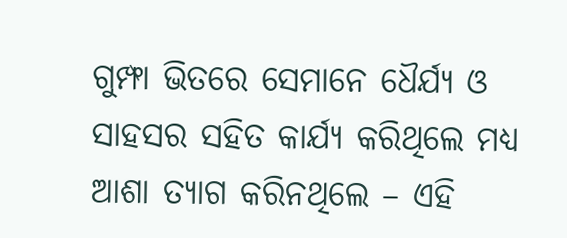ଗୁମ୍ଫା ଭିତରେ ସେମାନେ ଧୈର୍ଯ୍ୟ ଓ ସାହସର ସହିତ କାର୍ଯ୍ୟ କରିଥିଲେ ମଧ୍ୟ ଆଶା ତ୍ୟାଗ କରିନଥିଲେ – ଏହି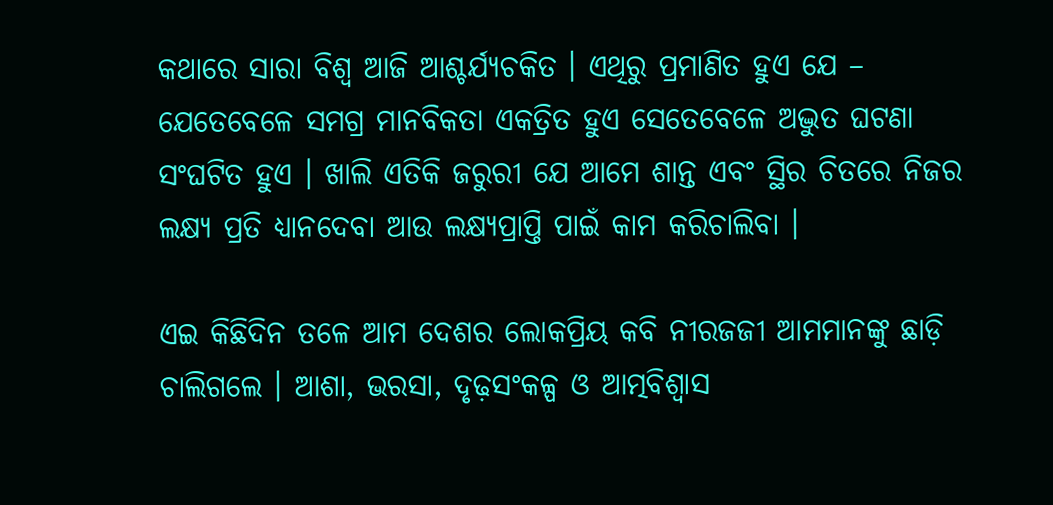କଥାରେ ସାରା ବିଶ୍ୱ ଆଜି ଆଶ୍ଚର୍ଯ୍ୟଚକିତ । ଏଥିରୁ ପ୍ରମାଣିତ ହୁଏ ଯେ – ଯେତେବେଳେ ସମଗ୍ର ମାନବିକତା ଏକତ୍ରିତ ହୁଏ ସେତେବେଳେ ଅଦ୍ଭୁତ ଘଟଣା ସଂଘଟିତ ହୁଏ । ଖାଲି ଏତିକି ଜରୁରୀ ଯେ ଆମେ ଶାନ୍ତ ଏବଂ ସ୍ଥିର ଚିତରେ ନିଜର ଲକ୍ଷ୍ୟ ପ୍ରତି ଧ୍ୟାନଦେବା ଆଉ ଲକ୍ଷ୍ୟପ୍ରାପ୍ତି ପାଇଁ କାମ କରିଚାଲିବା ।

ଏଇ କିଛିଦିନ ତଳେ ଆମ ଦେଶର ଲୋକପ୍ରିୟ କବି ନୀରଜଜୀ ଆମମାନଙ୍କୁ ଛାଡ଼ି ଚାଲିଗଲେ । ଆଶା, ଭରସା, ଦୃଢ଼ସଂକଳ୍ପ ଓ ଆତ୍ମବିଶ୍ୱାସ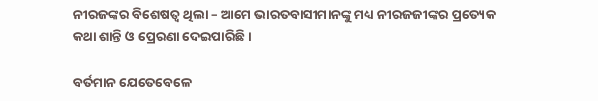ନୀରଜଙ୍କର ବିଶେଷତ୍ୱ ଥିଲା – ଆମେ ଭାରତବାସୀମାନଙ୍କୁ ମଧ୍ୟ ନୀରଜଜୀଙ୍କର ପ୍ରତ୍ୟେକ କଥା ଶାନ୍ତି ଓ ପ୍ରେରଣା ଦେଇପାରିଛି ।

ବର୍ତମାନ ଯେତେବେଳେ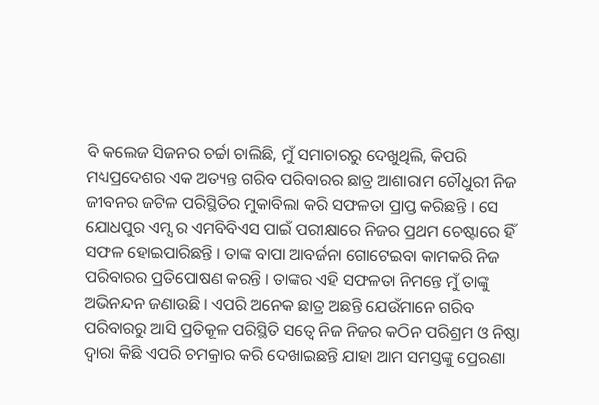ବି କଲେଜ ସିଜନର ଚର୍ଚ୍ଚା ଚାଲିଛି, ମୁଁ ସମାଚାରରୁ ଦେଖୁଥିଲି, କିପରି ମଧ୍ୟପ୍ରଦେଶର ଏକ ଅତ୍ୟନ୍ତ ଗରିବ ପରିବାରର ଛାତ୍ର ଆଶାରାମ ଚୌଧୁରୀ ନିଜ ଜୀବନର ଜଟିଳ ପରିସ୍ଥିତିର ମୁକାବିଲା କରି ସଫଳତା ପ୍ରାପ୍ତ କରିଛନ୍ତି । ସେ ଯୋଧପୁର ଏମ୍ସ ର ଏମବିବିଏସ ପାଇଁ ପରୀକ୍ଷାରେ ନିଜର ପ୍ରଥମ ଚେଷ୍ଟାରେ ହିଁ ସଫଳ ହୋଇପାରିଛନ୍ତି । ତାଙ୍କ ବାପା ଆବର୍ଜନା ଗୋଟେଇବା କାମକରି ନିଜ ପରିବାରର ପ୍ରତିପୋଷଣ କରନ୍ତି । ତାଙ୍କର ଏହି ସଫଳତା ନିମନ୍ତେ ମୁଁ ତାଙ୍କୁ ଅଭିନନ୍ଦନ ଜଣାଉଛି । ଏପରି ଅନେକ ଛାତ୍ର ଅଛନ୍ତି ଯେଉଁମାନେ ଗରିବ ପରିବାରରୁ ଆସି ପ୍ରତିକୂଳ ପରିସ୍ଥିତି ସତ୍ୱେ ନିଜ ନିଜର କଠିନ ପରିଶ୍ରମ ଓ ନିଷ୍ଠା ଦ୍ୱାରା କିଛି ଏପରି ଚମକ୍ରାର କରି ଦେଖାଇଛନ୍ତି ଯାହା ଆମ ସମସ୍ତଙ୍କୁ ପ୍ରେରଣା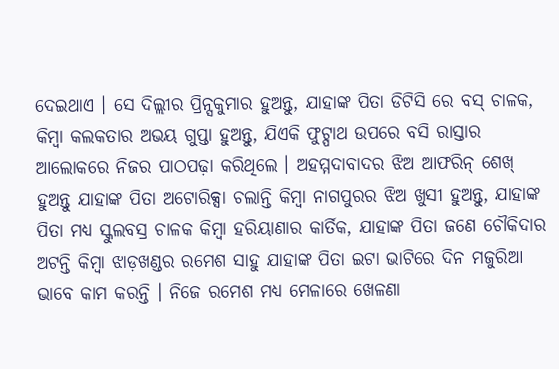ଦେଇଥାଏ । ସେ ଦିଲ୍ଲୀର ପ୍ରିନ୍ସକୁମାର ହୁଅନ୍ତୁ, ଯାହାଙ୍କ ପିତା ଡିଟିସି ରେ ବସ୍ ଚାଳକ, କିମ୍ବା କଲକତାର ଅଭୟ ଗୁପ୍ତା ହୁଅନ୍ତୁ, ଯିଏକି ଫୁଟ୍ପାଥ ଉପରେ ବସି ରାସ୍ତାର ଆଲୋକରେ ନିଜର ପାଠପଢ଼ା କରିଥିଲେ । ଅହମ୍ମଦାବାଦର ଝିଅ ଆଫରିନ୍ ଶେଖ୍ ହୁଅନ୍ତୁ ଯାହାଙ୍କ ପିତା ଅଟୋରିକ୍ସା ଚଲାନ୍ତି କିମ୍ବା ନାଗପୁରର ଝିଅ ଖୁସୀ ହୁଅନ୍ତୁ, ଯାହାଙ୍କ ପିତା ମଧ୍ୟ ସ୍କୁଲବସ୍ର ଚାଳକ କିମ୍ବା ହରିୟାଣାର କାର୍ତିକ, ଯାହାଙ୍କ ପିତା ଜଣେ ଚୌକିଦାର ଅଟନ୍ତି କିମ୍ବା ଝାଡ଼ଖଣ୍ଡର ରମେଶ ସାହୁ ଯାହାଙ୍କ ପିତା ଇଟା ଭାଟିରେ ଦିନ ମଜୁରିଆ ଭାବେ କାମ କରନ୍ତି । ନିଜେ ରମେଶ ମଧ୍ୟ ମେଳାରେ ଖେଳଣା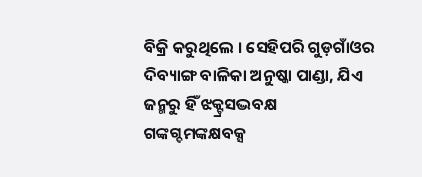ବିକ୍ରି କରୁଥିଲେ । ସେହିପରି ଗୁଡ଼ଗାଁଓର ଦିବ୍ୟାଙ୍ଗ ବାଳିକା ଅନୁଷ୍କା ପାଣ୍ଡା, ଯିଏ ଜନ୍ମରୁ ହିଁ ଝକ୍ଟ୍ରସଦ୍ଭବକ୍ଷ ଗଙ୍କଗ୍ଦମଙ୍କକ୍ଷବକ୍ସ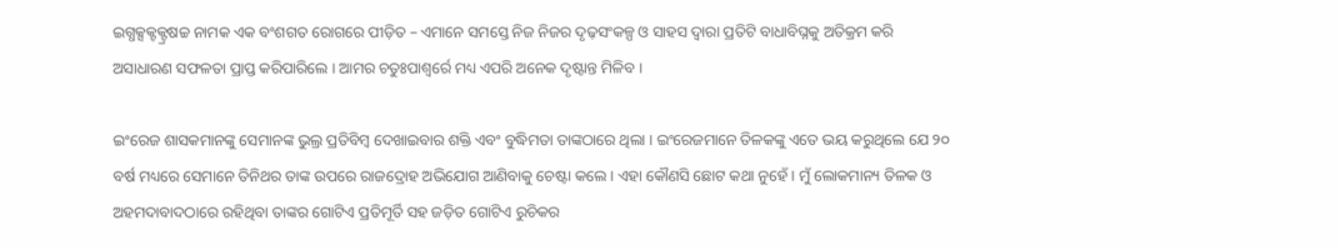ଇଗ୍ଧକ୍ସକ୍ଟକ୍ଟ୍ରଷଚ୍ଚ ନାମକ ଏକ ବଂଶଗତ ରୋଗରେ ପୀଡ଼ିତ – ଏମାନେ ସମସ୍ତେ ନିଜ ନିଜର ଦୃଢ଼ସଂକଳ୍ପ ଓ ସାହସ ଦ୍ୱାରା ପ୍ରତିଟି ବାଧାବିଘ୍ନକୁ ଅତିକ୍ରମ କରି ଅସାଧାରଣ ସଫଳତା ପ୍ରାପ୍ତ କରିପାରିଲେ । ଆମର ଚତୁଃପାଶ୍ୱର୍ରେ ମଧ୍ୟ ଏପରି ଅନେକ ଦୃଷ୍ଟାନ୍ତ ମିଳିବ ।

ଇଂରେଜ ଶାସକମାନଙ୍କୁ ସେମାନଙ୍କ ଭୁଲ୍ର ପ୍ରତିବିମ୍ବ ଦେଖାଇବାର ଶକ୍ତି ଏବଂ ବୁଦ୍ଧିମତା ତାଙ୍କଠାରେ ଥିଲା । ଇଂରେଜମାନେ ତିଳକଙ୍କୁ ଏତେ ଭୟ କରୁଥିଲେ ଯେ ୨୦ ବର୍ଷ ମଧ୍ୟରେ ସେମାନେ ତିନିଥର ତାଙ୍କ ଉପରେ ରାଜଦ୍ରୋହ ଅଭିଯୋଗ ଆଣିବାକୁ ଚେଷ୍ଟା କଲେ । ଏହା କୌଣସି ଛୋଟ କଥା ନୁହେଁ । ମୁଁ ଲୋକମାନ୍ୟ ତିଳକ ଓ ଅହମଦାବାଦଠାରେ ରହିଥିବା ତାଙ୍କର ଗୋଟିଏ ପ୍ରତିମୂର୍ତି ସହ ଜଡ଼ିତ ଗୋଟିଏ ରୁଚିକର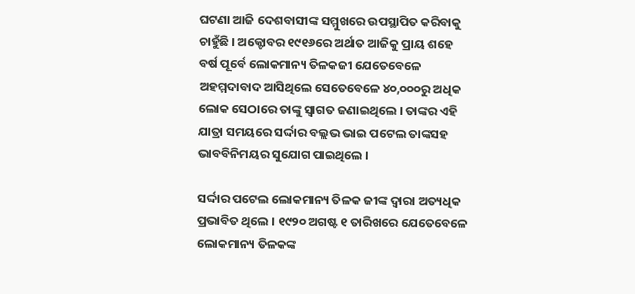ଘଟଣା ଆଜି ଦେଶବାସୀଙ୍କ ସମ୍ମୁଖରେ ଉପସ୍ଥାପିତ କରିବାକୁ ଚାହୁଁଛି । ଅକ୍ଟୋବର ୧୯୧୬ରେ ଅର୍ଥାତ ଆଜିକୁ ପ୍ରାୟ ଶହେ ବର୍ଷ ପୂର୍ବେ ଲୋକମାନ୍ୟ ତିଳକଜୀ ଯେତେବେଳେ ଅହମ୍ମଦାବାଦ ଆସିଥିଲେ ସେତେବେଳେ ୪୦,୦୦୦ରୁ ଅଧିକ ଲୋକ ସେଠାରେ ତାଙ୍କୁ ସ୍ୱାଗତ ଜଣାଇଥିଲେ । ତାଙ୍କର ଏହି ଯାତ୍ରା ସମୟରେ ସର୍ଦ୍ଦାର ବଲ୍ଲଭ ଭାଇ ପଟେଲ ତାଙ୍କସହ ଭାବବିନିମୟର ସୁଯୋଗ ପାଇଥିଲେ ।

ସର୍ଦ୍ଦାର ପଟେଲ ଲୋକମାନ୍ୟ ତିଳକ ଜୀଙ୍କ ଦ୍ୱାରା ଅତ୍ୟଧିକ ପ୍ରଭାବିତ ଥିଲେ । ୧୯୨୦ ଅଗଷ୍ଟ ୧ ତାରିଖରେ ଯେତେବେଳେ ଲୋକମାନ୍ୟ ତିଳକଙ୍କ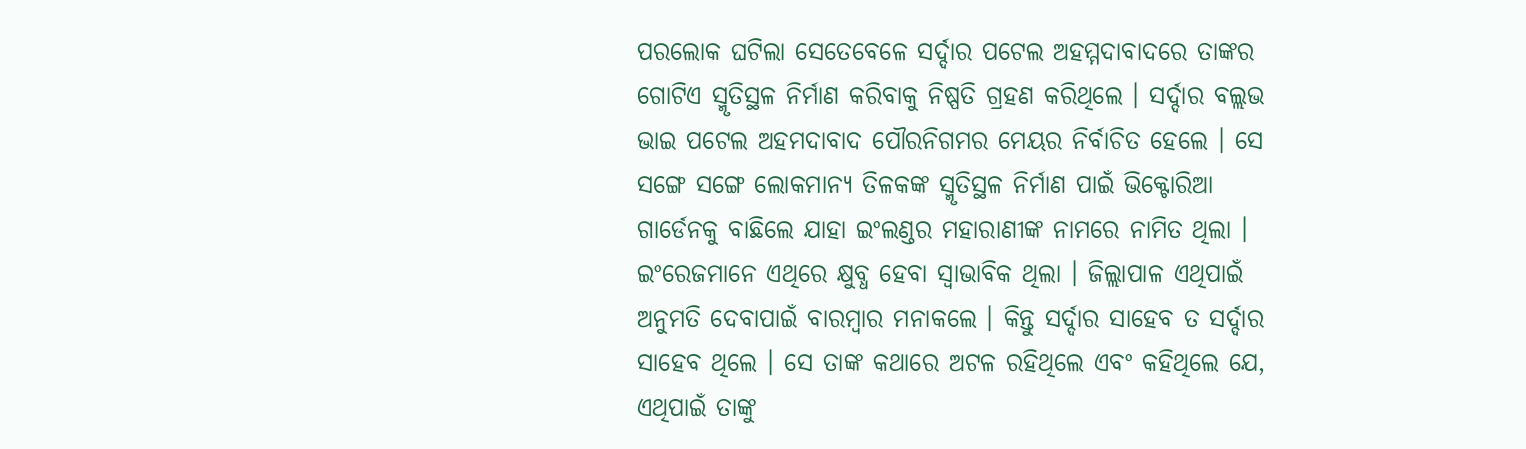ପରଲୋକ ଘଟିଲା ସେତେବେଳେ ସର୍ଦ୍ଦାର ପଟେଲ ଅହମ୍ମଦାବାଦରେ ତାଙ୍କର ଗୋଟିଏ ସ୍ମୃତିସ୍ଥଳ ନିର୍ମାଣ କରିବାକୁ ନିଷ୍ପତି ଗ୍ରହଣ କରିଥିଲେ । ସର୍ଦ୍ଦାର ବଲ୍ଲଭ ଭାଇ ପଟେଲ ଅହମଦାବାଦ ପୌରନିଗମର ମେୟର ନିର୍ବାଚିତ ହେଲେ । ସେ ସଙ୍ଗେ ସଙ୍ଗେ ଲୋକମାନ୍ୟ ତିଳକଙ୍କ ସ୍ମୃତିସ୍ଥଳ ନିର୍ମାଣ ପାଇଁ ଭିକ୍ଟୋରିଆ ଗାର୍ଡେନକୁ ବାଛିଲେ ଯାହା ଇଂଲଣ୍ଡର ମହାରାଣୀଙ୍କ ନାମରେ ନାମିତ ଥିଲା । ଇଂରେଜମାନେ ଏଥିରେ କ୍ଷୁବ୍ଧ ହେବା ସ୍ୱାଭାବିକ ଥିଲା । ଜିଲ୍ଲାପାଳ ଏଥିପାଇଁ ଅନୁମତି ଦେବାପାଇଁ ବାରମ୍ବାର ମନାକଲେ । କିନ୍ତୁ ସର୍ଦ୍ଦାର ସାହେବ ତ ସର୍ଦ୍ଦାର ସାହେବ ଥିଲେ । ସେ ତାଙ୍କ କଥାରେ ଅଟଳ ରହିଥିଲେ ଏବଂ କହିଥିଲେ ଯେ, ଏଥିପାଇଁ ତାଙ୍କୁ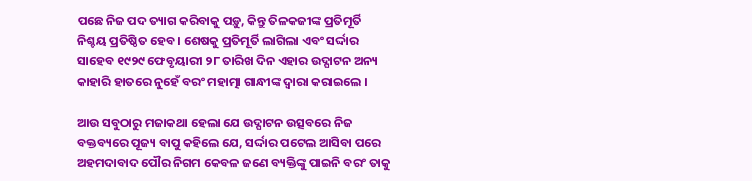ପଛେ ନିଜ ପଦ ତ୍ୟାଗ କରିବାକୁ ପଡ଼ୁ, କିନ୍ତୁ ତିଳକଜୀଙ୍କ ପ୍ରତିମୂର୍ତି ନିଶ୍ଚୟ ପ୍ରତିଷ୍ଠିତ ହେବ । ଶେଷକୁ ପ୍ରତିମୂର୍ତି ଲାଗିଲା ଏବଂ ସର୍ଦ୍ଦାର ସାହେବ ୧୯୨୯ ଫେବୃୟାରୀ ୨୮ ତାରିଖ ଦିନ ଏହାର ଉଦ୍ଘାଟନ ଅନ୍ୟ କାହାରି ହାତରେ ନୁହେଁ ବରଂ ମହାତ୍ମା ଗାନ୍ଧୀଙ୍କ ଦ୍ୱାରା କରାଇଲେ ।

ଆଉ ସବୁଠାରୁ ମଜାକଥା ହେଲା ଯେ ଉଦ୍ଘାଟନ ଉତ୍ସବରେ ନିଜ ବକ୍ତବ୍ୟରେ ପୂଜ୍ୟ ବାପୁ କହିଲେ ଯେ, ସର୍ଦ୍ଦାର ପଟେଲ ଆସିବା ପରେ ଅହମଦାବାଦ ପୌର ନିଗମ କେବଳ ଜଣେ ବ୍ୟକ୍ତିଙ୍କୁ ପାଇନି ବରଂ ତାକୁ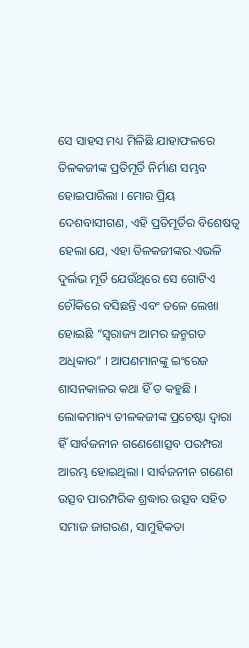ସେ ସାହସ ମଧ୍ୟ ମିଳିଛି ଯାହାଫଳରେ ତିଳକଜୀଙ୍କ ପ୍ରତିମୂର୍ତି ନିର୍ମାଣ ସମ୍ଭବ ହୋଇପାରିଲା । ମୋର ପ୍ରିୟ ଦେଶବାସୀଗଣ, ଏହି ପ୍ରତିମୂର୍ତିର ବିଶେଷତ୍ୱ ହେଲା ଯେ, ଏହା ତିଳକଜୀଙ୍କର ଏଭଳି ଦୁର୍ଲଭ ମୂର୍ତି ଯେଉଁଥିରେ ସେ ଗୋଟିଏ ଚୌକିରେ ବସିଛନ୍ତି ଏବଂ ତଳେ ଲେଖା ହୋଇଛି “ସ୍ୱରାଜ୍ୟ ଆମର ଜନ୍ମଗତ ଅଧିକାର” । ଆପଣମାନଙ୍କୁ ଇଂରେଜ ଶାସନକାଳର କଥା ହିଁ ତ କହୁଛି । ଲୋକମାନ୍ୟ ତୀଳକଜୀଙ୍କ ପ୍ରଚେଷ୍ଟା ଦ୍ୱାରା ହିଁ ସାର୍ବଜନୀନ ଗଣେଶୋତ୍ସବ ପରମ୍ପରା ଆରମ୍ଭ ହୋଇଥିଲା । ସାର୍ବଜନୀନ ଗଣେଶ ଉତ୍ସବ ପାରମ୍ପରିକ ଶ୍ରଦ୍ଧାର ଉତ୍ସବ ସହିତ ସମାଜ ଜାଗରଣ, ସାମୁହିକତା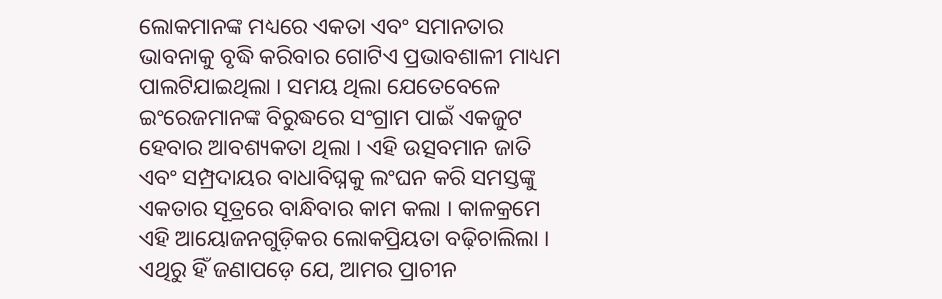ଲୋକମାନଙ୍କ ମଧ୍ୟରେ ଏକତା ଏବଂ ସମାନତାର ଭାବନାକୁ ବୃଦ୍ଧି କରିବାର ଗୋଟିଏ ପ୍ରଭାବଶାଳୀ ମାଧ୍ୟମ ପାଲଟିଯାଇଥିଲା । ସମୟ ଥିଲା ଯେତେବେଳେ ଇଂରେଜମାନଙ୍କ ବିରୁଦ୍ଧରେ ସଂଗ୍ରାମ ପାଇଁ ଏକଜୁଟ ହେବାର ଆବଶ୍ୟକତା ଥିଲା । ଏହି ଉତ୍ସବମାନ ଜାତି ଏବଂ ସମ୍ପ୍ରଦାୟର ବାଧାବିଘ୍ନକୁ ଲଂଘନ କରି ସମସ୍ତଙ୍କୁ ଏକତାର ସୂତ୍ରରେ ବାନ୍ଧିବାର କାମ କଲା । କାଳକ୍ରମେ ଏହି ଆୟୋଜନଗୁଡ଼ିକର ଲୋକପ୍ରିୟତା ବଢ଼ିଚାଲିଲା । ଏଥିରୁ ହିଁ ଜଣାପଡ଼େ ଯେ, ଆମର ପ୍ରାଚୀନ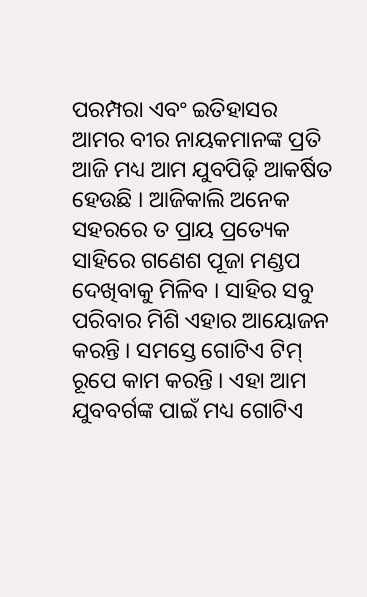ପରମ୍ପରା ଏବଂ ଇତିହାସର ଆମର ବୀର ନାୟକମାନଙ୍କ ପ୍ରତି ଆଜି ମଧ୍ୟ ଆମ ଯୁବପିଢ଼ି ଆକର୍ଷିତ ହେଉଛି । ଆଜିକାଲି ଅନେକ ସହରରେ ତ ପ୍ରାୟ ପ୍ରତ୍ୟେକ ସାହିରେ ଗଣେଶ ପୂଜା ମଣ୍ଡପ ଦେଖିବାକୁ ମିଳିବ । ସାହିର ସବୁ ପରିବାର ମିଶି ଏହାର ଆୟୋଜନ କରନ୍ତି । ସମସ୍ତେ ଗୋଟିଏ ଟିମ୍ ରୂପେ କାମ କରନ୍ତି । ଏହା ଆମ ଯୁବବର୍ଗଙ୍କ ପାଇଁ ମଧ୍ୟ ଗୋଟିଏ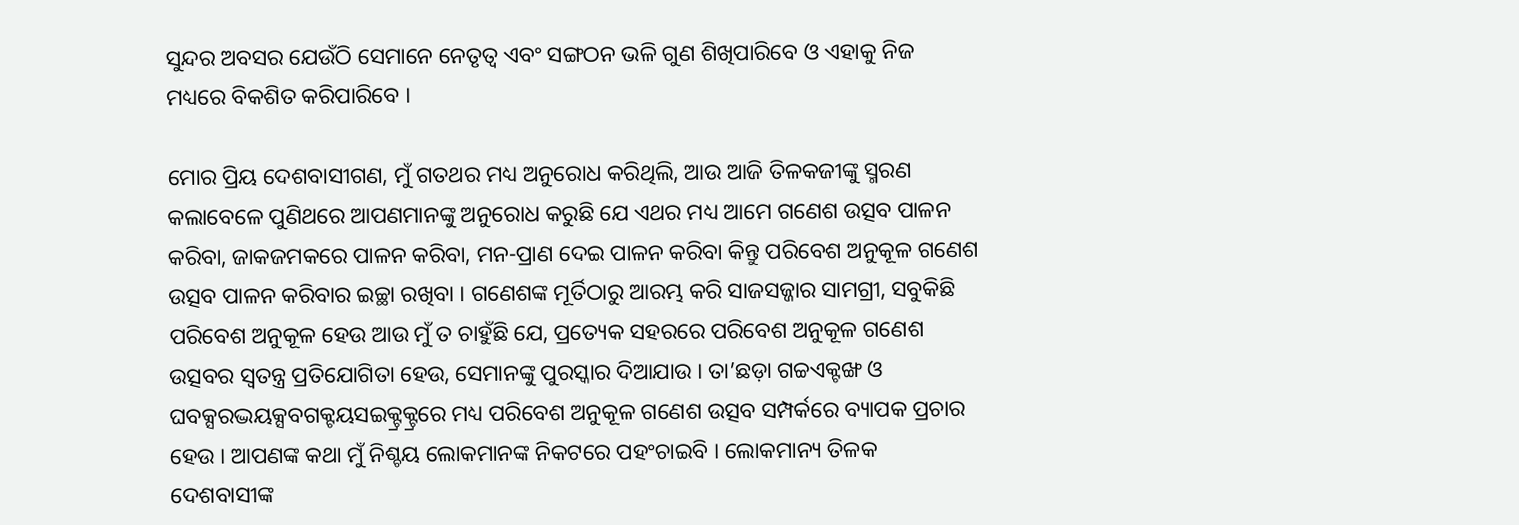ସୁନ୍ଦର ଅବସର ଯେଉଁଠି ସେମାନେ ନେତୃତ୍ୱ ଏବଂ ସଙ୍ଗଠନ ଭଳି ଗୁଣ ଶିଖିପାରିବେ ଓ ଏହାକୁ ନିଜ ମଧ୍ୟରେ ବିକଶିତ କରିପାରିବେ ।

ମୋର ପ୍ରିୟ ଦେଶବାସୀଗଣ, ମୁଁ ଗତଥର ମଧ୍ୟ ଅନୁରୋଧ କରିଥିଲି, ଆଉ ଆଜି ତିଳକଜୀଙ୍କୁ ସ୍ମରଣ କଲାବେଳେ ପୁଣିଥରେ ଆପଣମାନଙ୍କୁ ଅନୁରୋଧ କରୁଛି ଯେ ଏଥର ମଧ୍ୟ ଆମେ ଗଣେଶ ଉତ୍ସବ ପାଳନ କରିବା, ଜାକଜମକରେ ପାଳନ କରିବା, ମନ-ପ୍ରାଣ ଦେଇ ପାଳନ କରିବା କିନ୍ତୁ ପରିବେଶ ଅନୁକୂଳ ଗଣେଶ ଉତ୍ସବ ପାଳନ କରିବାର ଇଚ୍ଛା ରଖିବା । ଗଣେଶଙ୍କ ମୂର୍ତିଠାରୁ ଆରମ୍ଭ କରି ସାଜସଜ୍ଜାର ସାମଗ୍ରୀ, ସବୁକିଛି ପରିବେଶ ଅନୁକୂଳ ହେଉ ଆଉ ମୁଁ ତ ଚାହୁଁଛି ଯେ, ପ୍ରତ୍ୟେକ ସହରରେ ପରିବେଶ ଅନୁକୂଳ ଗଣେଶ ଉତ୍ସବର ସ୍ୱତନ୍ତ୍ର ପ୍ରତିଯୋଗିତା ହେଉ, ସେମାନଙ୍କୁ ପୁରସ୍କାର ଦିଆଯାଉ । ତା’ଛଡ଼ା ଗଚ୍ଚଏକ୍ଟଙ୍ଖ ଓ ଘବକ୍ସରଦ୍ଭୟକ୍ସବଗକ୍ଟୟସଇକ୍ଟ୍ରକ୍ଟ୍ରରେ ମଧ୍ୟ ପରିବେଶ ଅନୁକୂଳ ଗଣେଶ ଉତ୍ସବ ସମ୍ପର୍କରେ ବ୍ୟାପକ ପ୍ରଚାର ହେଉ । ଆପଣଙ୍କ କଥା ମୁଁ ନିଶ୍ଚୟ ଲୋକମାନଙ୍କ ନିକଟରେ ପହଂଚାଇବି । ଲୋକମାନ୍ୟ ତିଳକ ଦେଶବାସୀଙ୍କ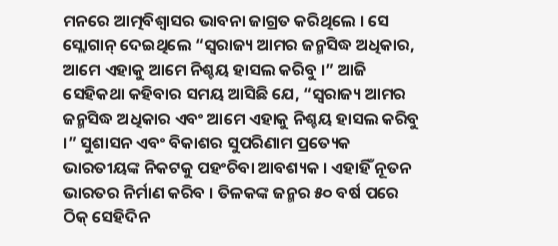ମନରେ ଆତ୍ମବିଶ୍ୱାସର ଭାବନା ଜାଗ୍ରତ କରିଥିଲେ । ସେ ସ୍ଲୋଗାନ୍ ଦେଇଥିଲେ “ସ୍ୱରାଜ୍ୟ ଆମର ଜନ୍ମସିଦ୍ଧ ଅଧିକାର, ଆମେ ଏହାକୁ ଆମେ ନିଶ୍ଚୟ ହାସଲ କରିବୁ ।” ଆଜି ସେହିକଥା କହିବାର ସମୟ ଆସିଛି ଯେ, “ସ୍ୱରାଜ୍ୟ ଆମର ଜନ୍ମସିଦ୍ଧ ଅଧିକାର ଏବଂ ଆମେ ଏହାକୁ ନିଶ୍ଚୟ ହାସଲ କରିବୁ ।” ସୁଶାସନ ଏବଂ ବିକାଶର ସୁପରିଣାମ ପ୍ରତ୍ୟେକ ଭାରତୀୟଙ୍କ ନିକଟକୁ ପହଂଚିବା ଆବଶ୍ୟକ । ଏହାହିଁ ନୂତନ ଭାରତର ନିର୍ମାଣ କରିବ । ତିଳକଙ୍କ ଜନ୍ମର ୫୦ ବର୍ଷ ପରେ ଠିକ୍ ସେହିଦିନ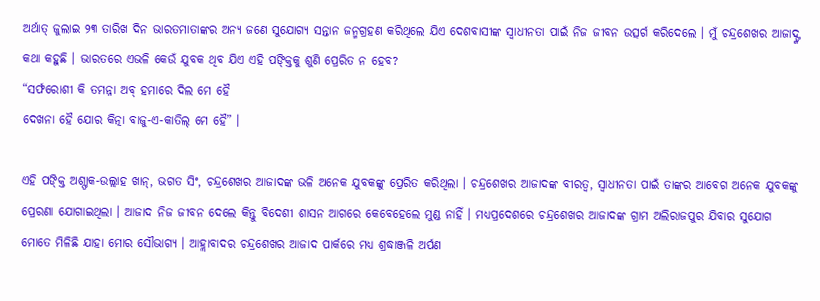ଅର୍ଥାତ୍ ଜୁଲାଇ ୨୩ ତାରିଖ ଦିନ ଭାରତମାତାଙ୍କର ଅନ୍ୟ ଜଣେ ସୁଯୋଗ୍ୟ ସନ୍ତାନ ଜନ୍ମଗ୍ରହଣ କରିଥିଲେ ଯିଏ ଦେଶବାସୀଙ୍କ ସ୍ୱାଧୀନତା ପାଇଁ ନିଜ ଜୀବନ ଉତ୍ସର୍ଗ କରିଦେଲେ । ମୁଁ ଚନ୍ଦ୍ରଶେଖର ଆଜାଦ୍ଙ୍କ କଥା କହୁଛି । ଭାରତରେ ଏଭଳି କେଉଁ ଯୁବକ ଥିବ ଯିଏ ଏହି ପଙ୍କ୍ତିକୁ ଶୁଣି ପ୍ରେରିତ ନ ହେବ?
“ସର୍ଫରୋଶୀ କି ତମନ୍ନା ଅବ୍ ହମାରେ ଦିଲ ମେ ହୈ
ଦେଖନା ହୈ ଯୋର କିତ୍ନା ବାଜୁ-ଏ-କାତିଲ୍ ମେ ହୈ” ।

ଏହି ପଙ୍କ୍ତି ଅଶ୍ଫାକ-ଉଲ୍ଲାହ ଖାନ୍, ଭଗତ ସିଂ, ଚନ୍ଦ୍ରଶେଖର ଆଜାଦଙ୍କ ଭଳି ଅନେକ ଯୁବକଙ୍କୁ ପ୍ରେରିତ କରିଥିଲା । ଚନ୍ଦ୍ରଶେଖର ଆଜାଦଙ୍କ ବୀରତ୍ୱ, ସ୍ୱାଧୀନତା ପାଇଁ ତାଙ୍କର ଆବେଗ ଅନେକ ଯୁବକଙ୍କୁ ପ୍ରେରଣା ଯୋଗାଇଥିଲା । ଆଜାଦ ନିଜ ଜୀବନ ଦେଲେ କିନ୍ତୁ ବିଦେଶୀ ଶାସନ ଆଗରେ କେବେହେଲେ ମୁଣ୍ଡ ନାହିଁ । ମଧ୍ୟପ୍ରଦେଶରେ ଚନ୍ଦ୍ରଶେଖର ଆଜାଦଙ୍କ ଗ୍ରାମ ଅଲିରାଜପୁର ଯିବାର ସୁଯୋଗ ମୋତେ ମିଳିଛି ଯାହା ମୋର ସୌଭାଗ୍ୟ । ଆହ୍ଲାବାଦର ଚନ୍ଦ୍ରଶେଖର ଆଜାଦ ପାର୍କରେ ମଧ୍ୟ ଶ୍ରଦ୍ଧାଞ୍ଜଳି ଅର୍ପଣ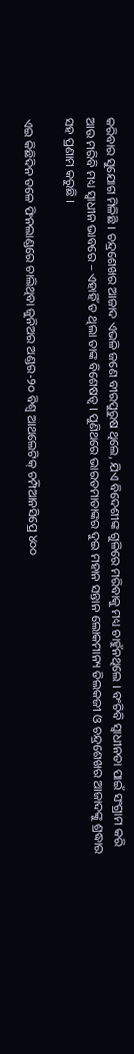କରିବାର ସୁଯୋଗ ମିଳିଛି । ଚନ୍ଦ୍ରଶେଖର ଆଜାଦ ଏଭଳି ଜଣେ ବୀରପୁରୁଷ ଥିଲେ, ଯିଏ ବିଦେଶୀଙ୍କ ଗୁଳିରେ ମରିବାକୁ ମଧ୍ୟ ଚାହୁଁନଥିଲେ । ବଂଚିବି ସ୍ୱାଧୀନତା ପାଇଁ ସଂଗ୍ରାମ କରି ଆଉ ମରିବି ମଧ୍ୟ ସ୍ୱାଧୀନ ଭାବରେ – ଏହାହିଁ ତ ଥିଲା ତାଙ୍କ ବିଶେଷତ୍ୱ । ପୁଣିଥରେ ଭାରତମାତାଙ୍କର ଦୁଇ ମହାନ ସନ୍ତାନ ଲୋକମାନ୍ୟ ତିଲକଜୀ ଓ ଚନ୍ଦ୍ରଶେଖର ଆଜାଦଙ୍କୁ ଶ୍ରଦ୍ଧାର ସହ ପ୍ରଣାମ କରୁଛି ।

ଏଇ କିଛିଦିନ ତଳେ ଫିନଲାଣ୍ଡରେ ଚାଲିଥିବା ଜୁନିଅର ଅଣ୍ଡର-୨୦ ବିଶ୍ୱ ଆଥଲେଟିକ୍ ଚମ୍ପିଆନସିପ୍ରେ ୪୦୦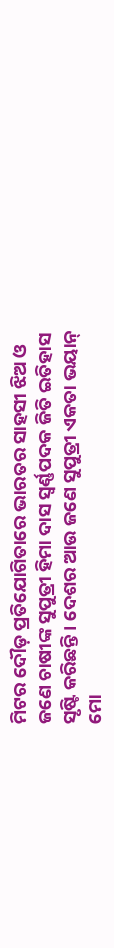ମିଟର ଦୌଡ଼ ପ୍ରତିଯୋଗିତାରେ ଭାରତର ସାହସୀ ଝିଅ ଓ ଜଣେ ଚାଷୀଙ୍କ ସୁପୁତ୍ରୀ ହିମା ଦାସ ସ୍ୱର୍ଣ୍ଣପଦକ ଜିତି ଇତିହାସ ସୃଷ୍ଟି କରିଛନ୍ତି । ଦେଶର ଆଉ ଜଣେ ସୁପୁତ୍ରୀ ଏକତା ଭୟାନ୍ ମୋ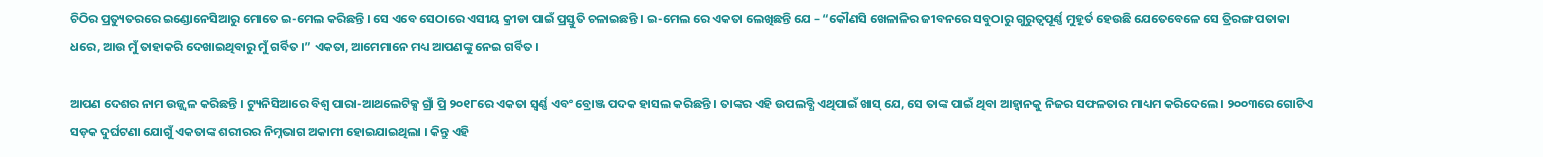ଚିଠିର ପ୍ରତ୍ୟୁତରରେ ଇଣ୍ଡୋନେସିଆରୁ ମୋତେ ଇ-ମେଲ କରିଛନ୍ତି । ସେ ଏବେ ସେଠାରେ ଏସୀୟ କ୍ରୀଡା ପାଇଁ ପ୍ରସ୍ତୁତି ଚଳାଇଛନ୍ତି । ଇ-ମେଲ ରେ ଏକତା ଲେଖିଛନ୍ତି ଯେ – “କୌଣସି ଖେଳାଳିର ଜୀବନରେ ସବୁଠାରୁ ଗୁରୁତ୍ୱପୂର୍ଣ୍ଣ ମୁହୂର୍ତ ହେଉଛି ଯେତେବେଳେ ସେ ତ୍ରିରଙ୍ଗ ପତାକା ଧରେ, ଆଉ ମୁଁ ତାହାକରି ଦେଖାଇଥିବାରୁ ମୁଁ ଗର୍ବିତ ।” ଏକତା, ଆମେମାନେ ମଧ୍ୟ ଆପଣଙ୍କୁ ନେଇ ଗର୍ବିତ ।

ଆପଣ ଦେଶର ନାମ ଉଜ୍ଜ୍ୱଳ କରିଛନ୍ତି । ଟ୍ୟୁନିସିଆରେ ବିଶ୍ୱ ପାରା-ଆଥଲେଟିକ୍ସ ଗ୍ରାଁ ପ୍ରି ୨୦୧୮ରେ ଏକତା ସ୍ୱର୍ଣ୍ଣ ଏବଂ ବ୍ରୋଞ୍ଜ ପଦକ ହାସଲ କରିଛନ୍ତି । ତାଙ୍କର ଏହି ଉପଲବ୍ଧି ଏଥିପାଇଁ ଖାସ୍ ଯେ, ସେ ତାଙ୍କ ପାଇଁ ଥିବା ଆହ୍ୱାନକୁ ନିଜର ସଫଳତାର ମାଧ୍ୟମ କରିଦେଲେ । ୨୦୦୩ରେ ଗୋଟିଏ ସଡ଼କ ଦୁର୍ଘଟଣା ଯୋଗୁଁ ଏକତାଙ୍କ ଶରୀରର ନିମ୍ନଭାଗ ଅକାମୀ ହୋଇଯାଇଥିଲା । କିନ୍ତୁ ଏହି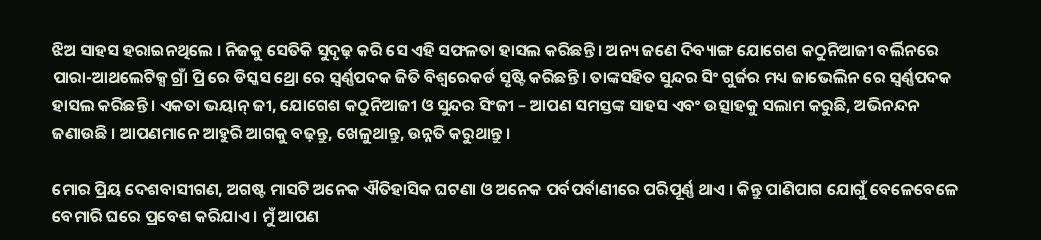ଝିଅ ସାହସ ହରାଇନଥିଲେ । ନିଜକୁ ସେତିକି ସୁଦୃଢ଼ କରି ସେ ଏହି ସଫଳତା ହାସଲ କରିଛନ୍ତି । ଅନ୍ୟ ଜଣେ ଦିବ୍ୟାଙ୍ଗ ଯୋଗେଶ କଠୁନିଆଜୀ ବର୍ଲିନରେ ପାରା-ଆଥଲେଟିକ୍ସ ଗ୍ରାଁ ପ୍ରି ରେ ଡିସ୍କସ ଥ୍ରୋ ରେ ସ୍ୱର୍ଣ୍ଣପଦକ ଜିତି ବିଶ୍ୱରେକର୍ଡ ସୃଷ୍ଟି କରିଛନ୍ତି । ତାଙ୍କସହିତ ସୁନ୍ଦର ସିଂ ଗୁର୍ଜର ମଧ୍ୟ ଜାଭେଲିନ ରେ ସ୍ୱର୍ଣ୍ଣପଦକ ହାସଲ କରିଛନ୍ତି । ଏକତା ଭୟାନ୍ ଜୀ, ଯୋଗେଶ କଠୁନିଆଜୀ ଓ ସୁନ୍ଦର ସିଂଜୀ – ଆପଣ ସମସ୍ତଙ୍କ ସାହସ ଏବଂ ଉତ୍ସାହକୁ ସଲାମ କରୁଛି, ଅଭିନନ୍ଦନ ଜଣାଉଛି । ଆପଣମାନେ ଆହୁରି ଆଗକୁ ବଢ଼ନ୍ତୁ, ଖେଳୁଥାନ୍ତୁ, ଉନ୍ନତି କରୁଥାନ୍ତୁ ।

ମୋର ପ୍ରିୟ ଦେଶବାସୀଗଣ, ଅଗଷ୍ଟ ମାସଟି ଅନେକ ଐତିହାସିକ ଘଟଣା ଓ ଅନେକ ପର୍ବପର୍ବାଣୀରେ ପରିପୂର୍ଣ୍ଣ ଥାଏ । କିନ୍ତୁ ପାଣିପାଗ ଯୋଗୁଁ ବେଳେବେଳେ ବେମାରି ଘରେ ପ୍ରବେଶ କରିଯାଏ । ମୁଁ ଆପଣ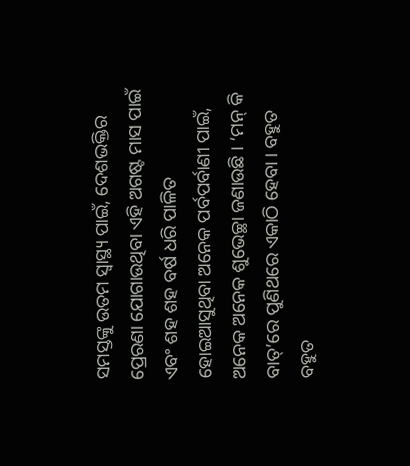ସମସ୍ତଙ୍କୁ ଉତମ ସ୍ୱାସ୍ଥ୍ୟ ପାଇଁ, ଦେଶଭକ୍ତିର ପ୍ରେରଣା ଯୋଗାଉଥିବା ଏହି ଅଗଷ୍ଟ ମାସ ପାଇଁ ଏବଂ ଶହ ଶହ ବର୍ଷ ଧରି ପାଳିତ ହୋଇଆସୁଥିବା ଅନେକ ପର୍ବପର୍ବାଣୀ ପାଇଁ, ଅନେକ ଅନେକ ଶୁଭେଚ୍ଛା ଜଣାଉଛି । ‘ମନ୍ କି ବାତ୍’ରେ ପୁଣିଥରେ ଏକାଠି ହେବା । ବହୁତ ବହୁତ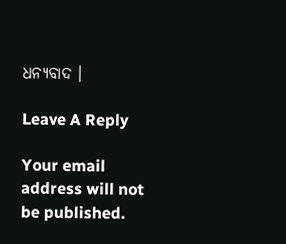ଧନ୍ୟବାଦ ।

Leave A Reply

Your email address will not be published.